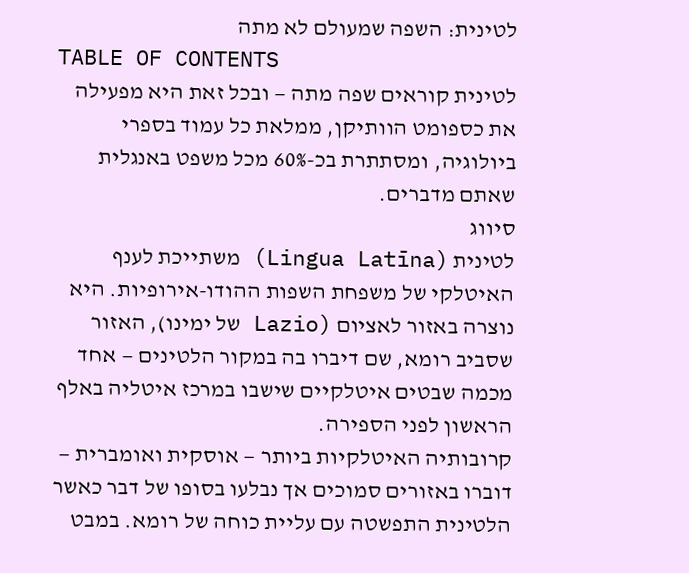לטינית: השפה שמעולם לא מתה
TABLE OF CONTENTS
לטינית קוראים שפה מתה — ובכל זאת היא מפעילה את כספומט הוותיקן, ממלאת כל עמוד בספרי ביולוגיה, ומסתתרת בכ-60% מכל משפט באנגלית שאתם מדברים.
סיווג
לטינית (Lingua Latīna) משתייכת לענף האיטלקי של משפחת השפות ההודו-אירופיות. היא נוצרה באזור לאציום (Lazio של ימינו), האזור שסביב רומא, שם דיברו בה במקור הלטינים — אחד מכמה שבטים איטלקיים שישבו במרכז איטליה באלף הראשון לפני הספירה.
קרובותיה האיטלקיות ביותר — אוסקית ואומברית — דוברו באזורים סמוכים אך נבלעו בסופו של דבר כאשר הלטינית התפשטה עם עליית כוחה של רומא. במבט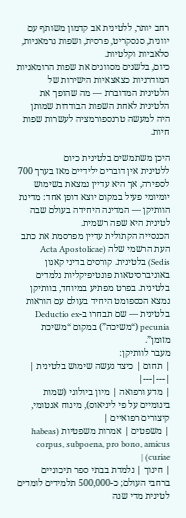רחב יותר, ללטינית אב קדמון משותף עם יוונית, סנסקריט, פרסית, ושפות גרמאניות, סלאביות וקלטיות.
כיום, בלשנים מסווגים את שפות הרומאניות המודרניות כצאצאיות הישירות של הלטינית המדוברת — מה שהופך את הלטינית לאחת השפות הבודדות שמותן היה למעשה טרנספורמציה לעשרות שפות חיות.

היכן משתמשים בלטינית כיום
ללטינית אין דוברים ילידיים מאז בערך 700 לספירה, אך היא עדיין נמצאת בשימוש יומיומי פעיל במקום יוצא דופן אחד: מדינת הוותיקן — המדינה היחידה בעולם שבה לטינית היא שפה רשמית.
הכנסייה הקתולית עדיין מפרסמת את כתב העת הרשמי שלה (Acta Apostolicae Sedis) בלטינית. קורסים בדיני קאנון באוניברסיטאות פונטיפיקליות נלמדים בלטינית. בפרט מפתיע במיוחד, בוותיקן נמצא הכספומט היחיד בעולם עם הוראות בלטינית — שם תבחרו ב-Deductio ex pecunia (“משיכה”) במקום “משיכת מזומן”.
מעבר לוותיקן:
| תחום | כיצד נעשה שימוש בלטינית |
|---|---|
| מדע ורפואה | מיון ביולוגי (שמות בינומיים על פי ליניאוס), מינוח אנטומי, קיצורים רפואיים |
| משפטים | אמרות משפטיות (habeas corpus, subpoena, pro bono, amicus curiae) |
| חינוך | נלמדת בבתי ספר תיכוניים ברחבי העולם; כ-500,000 תלמידים לומדים לטינית מדי שנה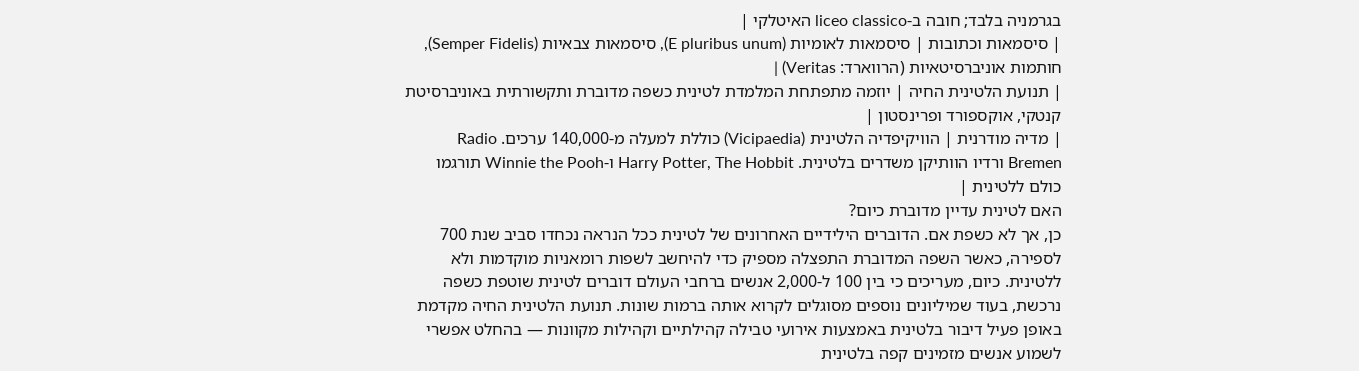בגרמניה בלבד; חובה ב-liceo classico האיטלקי |
| סיסמאות וכתובות | סיסמאות לאומיות (E pluribus unum), סיסמאות צבאיות (Semper Fidelis), חותמות אוניברסיטאיות (הרווארד: Veritas) |
| תנועת הלטינית החיה | יוזמה מתפתחת המלמדת לטינית כשפה מדוברת ותקשורתית באוניברסיטת קנטקי, אוקספורד ופרינסטון |
| מדיה מודרנית | הוויקיפדיה הלטינית (Vicipaedia) כוללת למעלה מ-140,000 ערכים. Radio Bremen ורדיו הוותיקן משדרים בלטינית. Harry Potter, The Hobbit ו-Winnie the Pooh תורגמו כולם ללטינית |
האם לטינית עדיין מדוברת כיום?
כן, אך לא כשפת אם. הדוברים הילידיים האחרונים של לטינית ככל הנראה נכחדו סביב שנת 700 לספירה, כאשר השפה המדוברת התפצלה מספיק כדי להיחשב לשפות רומאניות מוקדמות ולא ללטינית. כיום, מעריכים כי בין 100 ל-2,000 אנשים ברחבי העולם דוברים לטינית שוטפת כשפה נרכשת, בעוד שמיליונים נוספים מסוגלים לקרוא אותה ברמות שונות. תנועת הלטינית החיה מקדמת באופן פעיל דיבור בלטינית באמצעות אירועי טבילה קהילתיים וקהילות מקוונות — בהחלט אפשרי לשמוע אנשים מזמינים קפה בלטינית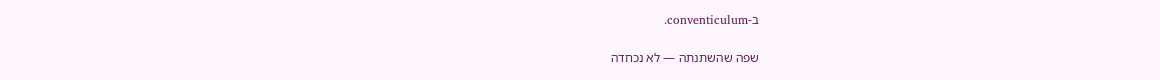ב-conventiculum.

שפה שהשתנתה — לא נכחדה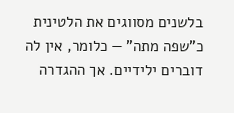בלשנים מסווגים את הלטינית כ”שפה מתה” — כלומר, אין לה דוברים ילידיים. אך ההגדרה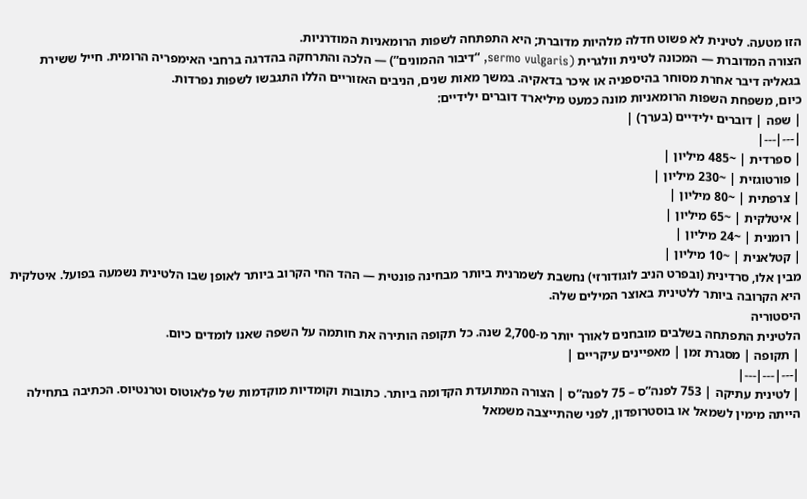הזו מטעה. לטינית לא פשוט חדלה מלהיות מדוברת; היא התפתחה לשפות הרומאניות המודרניות.
הצורה המדוברת — המכונה לטינית וולגרית (sermo vulgaris, “דיבור ההמונים”) — הלכה והתרחקה בהדרגה ברחבי האימפריה הרומית. חייל ששירת בגאליה דיבר אחרת מסוחר בהיספניה או איכר בדאקיה. במשך מאות שנים, הניבים האזוריים הללו התגבשו לשפות נפרדות.
כיום, משפחת השפות הרומאניות מונה כמעט מיליארד דוברים ילידיים:
| שפה | דוברים ילידיים (בערך) |
|---|---|
| ספרדית | ~485 מיליון |
| פורטוגזית | ~230 מיליון |
| צרפתית | ~80 מיליון |
| איטלקית | ~65 מיליון |
| רומנית | ~24 מיליון |
| קטלאנית | ~10 מיליון |
מבין אלו, סרדינית (ובפרט הניב לוגודורזי) נחשבת לשמרנית ביותר מבחינה פונטית — ההד החי הקרוב ביותר לאופן שבו הלטינית נשמעה בפועל. איטלקית היא הקרובה ביותר ללטינית באוצר המילים שלה.
היסטוריה
הלטינית התפתחה בשלבים מובחנים לאורך יותר מ-2,700 שנה. כל תקופה הותירה את חותמה על השפה שאנו לומדים כיום.
| תקופה | מסגרת זמן | מאפיינים עיקריים |
|---|---|---|
| לטינית עתיקה | 753 לפנה”ס – 75 לפנה”ס | הצורה המתועדת הקדומה ביותר. כתובות וקומדיות מוקדמות של פלאוטוס וטרנטיוס. הכתיבה בתחילה הייתה מימין לשמאל או בוסטרופדון, לפני שהתייצבה משמאל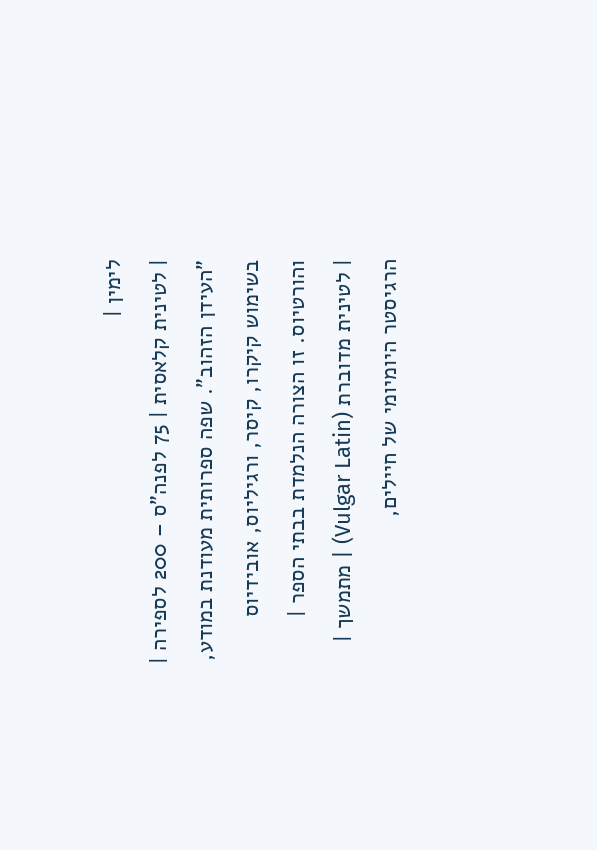לימין |
| לטינית קלאסית | 75 לפנה”ס – 200 לספירה | ”העידן הזהוב”. שפה ספרותית מעודנת במודע, בשימוש קיקרו, קיסר, ורגיליוס, אובידיוס והורטיוס. זו הצורה הנלמדת בבתי הספר |
| לטינית מדוברת (Vulgar Latin) | מתמשך | הרגיסטר היומיומי של חיילים,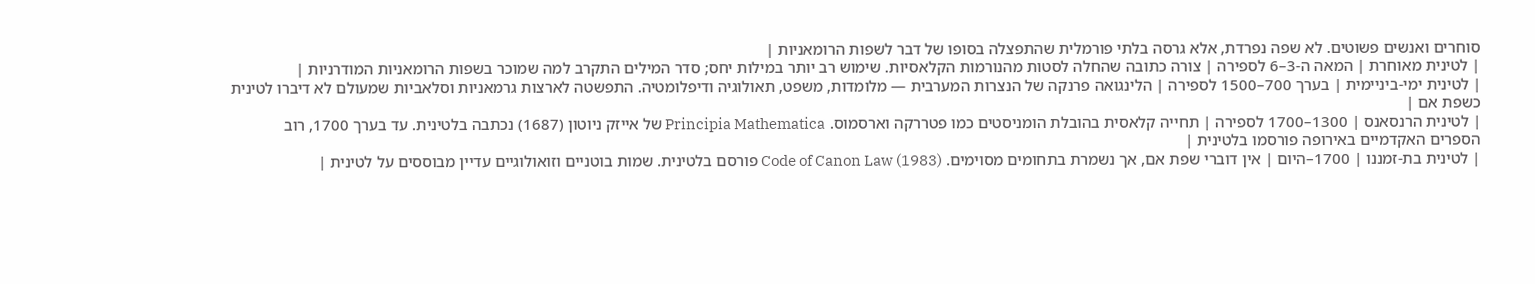סוחרים ואנשים פשוטים. לא שפה נפרדת, אלא גרסה בלתי פורמלית שהתפצלה בסופו של דבר לשפות הרומאניות |
| לטינית מאוחרת | המאה ה-3–6 לספירה | צורה כתובה שהחלה לסטות מהנורמות הקלאסיות. שימוש רב יותר במילות יחס; סדר המילים התקרב למה שמוכר בשפות הרומאניות המודרניות |
| לטינית ימי-ביניימית | בערך 700–1500 לספירה | הלינגואה פרנקה של הנצרות המערבית — מלומדות, משפט, תאולוגיה ודיפלומטיה. התפשטה לארצות גרמאניות וסלאביות שמעולם לא דיברו לטינית כשפת אם |
| לטינית הרנסאנס | 1300–1700 לספירה | תחייה קלאסית בהובלת הומניסטים כמו פטררקה וארסמוס. Principia Mathematica של אייזק ניוטון (1687) נכתבה בלטינית. עד בערך 1700, רוב הספרים האקדמיים באירופה פורסמו בלטינית |
| לטינית בת-זמננו | 1700–היום | אין דוברי שפת אם, אך נשמרת בתחומים מסוימים. Code of Canon Law (1983) פורסם בלטינית. שמות בוטניים וזואולוגיים עדיין מבוססים על לטינית |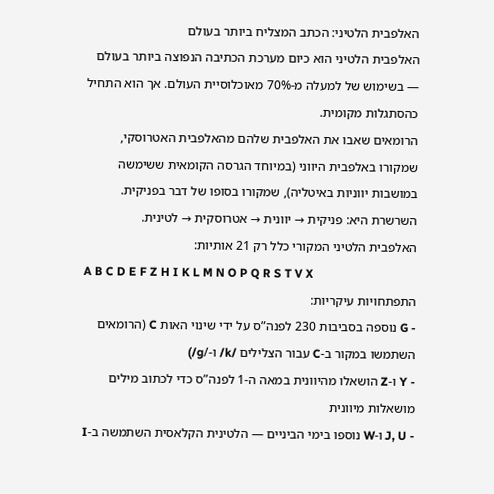האלפבית הלטיני: הכתב המצליח ביותר בעולם
האלפבית הלטיני הוא כיום מערכת הכתיבה הנפוצה ביותר בעולם — בשימוש של למעלה מ-70% מאוכלוסיית העולם. אך הוא התחיל כהסתגלות מקומית.
הרומאים שאבו את האלפבית שלהם מהאלפבית האטרוסקי, שמקורו באלפבית היווני (במיוחד הגרסה הקומאית ששימשה במושבות יווניות באיטליה), שמקורו בסופו של דבר בפניקית. השרשרת היא: פניקית → יוונית → אטרוסקית → לטינית.
האלפבית הלטיני המקורי כלל רק 21 אותיות:
A B C D E F Z H I K L M N O P Q R S T V X
התפתחויות עיקריות:
- G נוספה בסביבות 230 לפנה”ס על ידי שינוי האות C (הרומאים השתמשו במקור ב-C עבור הצלילים /k/ ו-/g/)
- Y ו-Z הושאלו מהיוונית במאה ה-1 לפנה”ס כדי לכתוב מילים מושאלות מיוונית
- J, U ו-W נוספו בימי הביניים — הלטינית הקלאסית השתמשה ב-I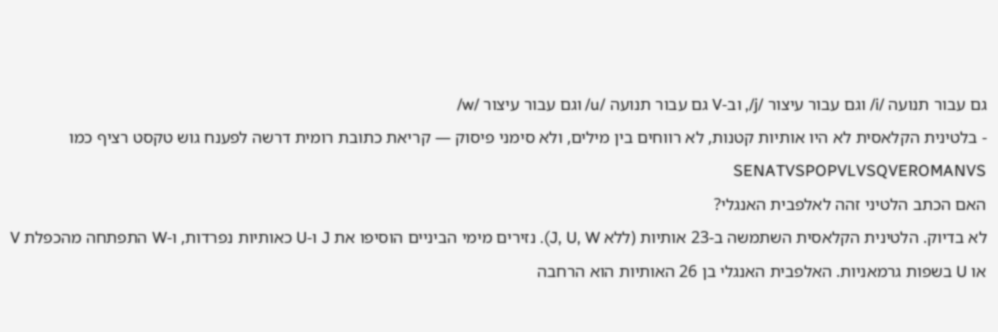גם עבור תנועה /i/ וגם עבור עיצור /j/, וב-V גם עבור תנועה /u/ וגם עבור עיצור /w/
- בלטינית הקלאסית לא היו אותיות קטנות, לא רווחים בין מילים, ולא סימני פיסוק — קריאת כתובת רומית דרשה לפענח גוש טקסט רציף כמו SENATVSPOPVLVSQVEROMANVS
האם הכתב הלטיני זהה לאלפבית האנגלי?
לא בדיוק. הלטינית הקלאסית השתמשה ב-23 אותיות (ללא J, U, W). נזירים מימי הביניים הוסיפו את J ו-U כאותיות נפרדות, ו-W התפתחה מהכפלת V או U בשפות גרמאניות. האלפבית האנגלי בן 26 האותיות הוא הרחבה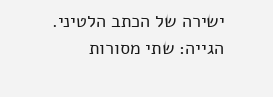ישירה של הכתב הלטיני.
הגייה: שתי מסורות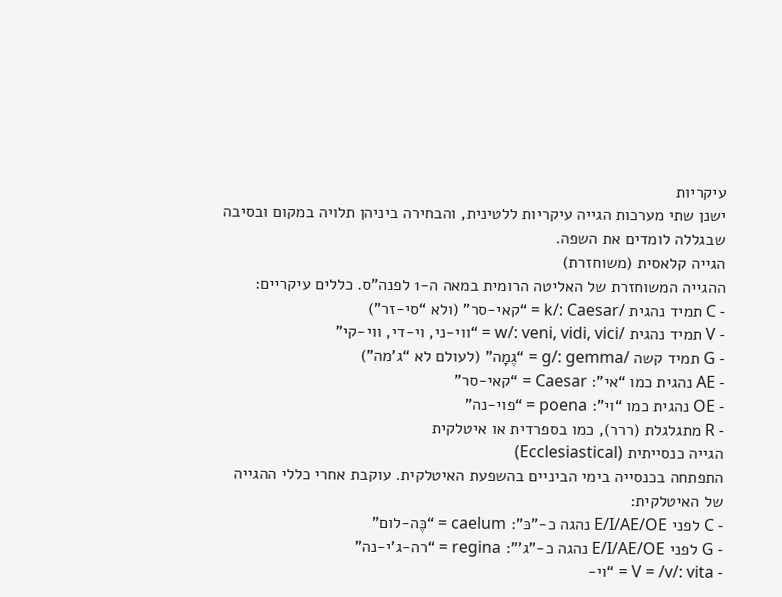עיקריות
ישנן שתי מערכות הגייה עיקריות ללטינית, והבחירה ביניהן תלויה במקום ובסיבה שבגללה לומדים את השפה.
הגייה קלאסית (משוחזרת)
ההגייה המשוחזרת של האליטה הרומית במאה ה-1 לפנה”ס. כללים עיקריים:
- C תמיד נהגית /k/: Caesar = “קאי-סר” (ולא “סי-זר”)
- V תמיד נהגית /w/: veni, vidi, vici = “ווי-ני, וי-די, ווי-קי”
- G תמיד קשה /g/: gemma = “גֶמָה” (לעולם לא “ג’מה”)
- AE נהגית כמו “אי”: Caesar = “קאי-סר”
- OE נהגית כמו “וי”: poena = “פוי-נה”
- R מתגלגלת (ררר), כמו בספרדית או איטלקית
הגייה כנסייתית (Ecclesiastical)
התפתחה בכנסייה בימי הביניים בהשפעת האיטלקית. עוקבת אחרי כללי ההגייה של האיטלקית:
- C לפני E/I/AE/OE נהגה כ-”כּ”: caelum = “כֶּה-לום”
- G לפני E/I/AE/OE נהגה כ-”ג’”: regina = “רה-ג’י-נה”
- V = /v/: vita = “וי-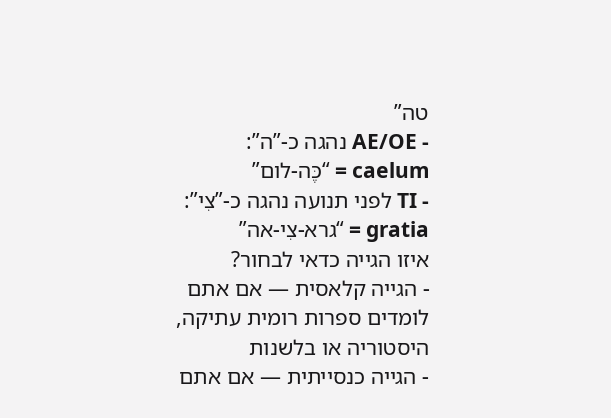טה”
- AE/OE נהגה כ-”ה”: caelum = “כֶּה-לום”
- TI לפני תנועה נהגה כ-”צִי”: gratia = “גרא-צִי-אה”
איזו הגייה כדאי לבחור?
- הגייה קלאסית — אם אתם לומדים ספרות רומית עתיקה, היסטוריה או בלשנות
- הגייה כנסייתית — אם אתם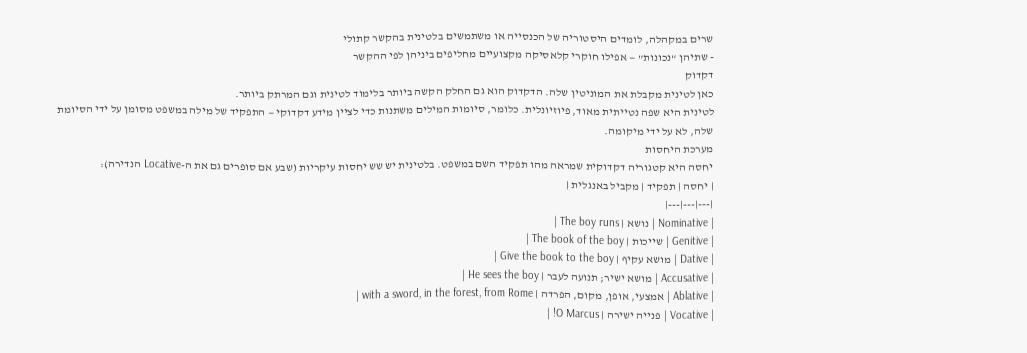שרים במקהלה, לומדים היסטוריה של הכנסייה או משתמשים בלטינית בהקשר קתולי
- שתיהן “נכונות” — אפילו חוקרי קלאסיקה מקצועיים מחליפים ביניהן לפי ההקשר
דקדוק
כאן לטינית מקבלת את המוניטין שלה. הדקדוק הוא גם החלק הקשה ביותר בלימוד לטינית וגם המרתק ביותר.
לטינית היא שפה נטייתית מאוד, פיוזיונלית. כלומר, סיומות המילים משתנות כדי לציין מידע דקדוקי — התפקיד של מילה במשפט מסומן על ידי הסיומת שלה, לא על ידי מיקומה.
מערכת היחסות
יחסה היא קטגוריה דקדוקית שמראה מהו תפקיד השם במשפט. בלטינית יש שש יחסות עיקריות (שבע אם סופרים גם את ה-Locative הנדירה):
| יחסה | תפקיד | מקביל באנגלית |
|---|---|---|
| Nominative | נושא | The boy runs |
| Genitive | שייכות | The book of the boy |
| Dative | מושא עקיף | Give the book to the boy |
| Accusative | מושא ישיר; תנועה לעבר | He sees the boy |
| Ablative | אמצעי, אופן, מקום, הפרדה | with a sword, in the forest, from Rome |
| Vocative | פנייה ישירה | O Marcus! |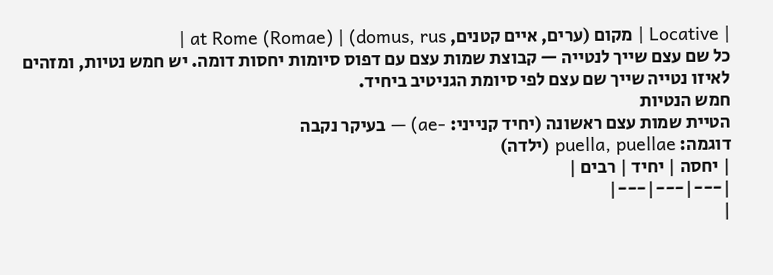| Locative | מקום (ערים, איים קטנים, domus, rus) | at Rome (Romae) |
כל שם עצם שייך לנטייה — קבוצת שמות עצם עם דפוס סיומות יחסות דומה. יש חמש נטיות, ומזהים לאיזו נטייה שייך שם עצם לפי סיומת הגניטיב ביחיד.
חמש הנטיות
הטיית שמות עצם ראשונה (יחיד קנייני: -ae) — בעיקר נקבה
דוגמה: puella, puellae (ילדה)
| יחסה | יחיד | רבים |
|---|---|---|
|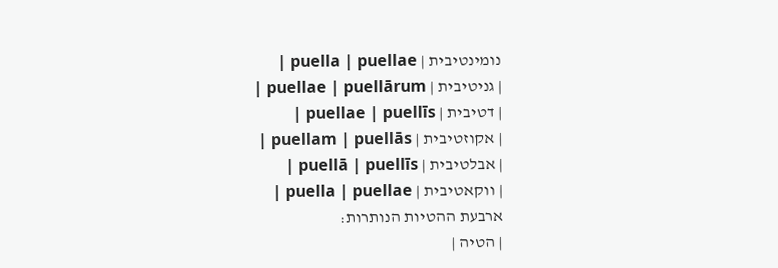נומינטיבית | puella | puellae |
| גניטיבית | puellae | puellārum |
| דטיבית | puellae | puellīs |
| אקוזטיבית | puellam | puellās |
| אבלטיבית | puellā | puellīs |
| ווקאטיבית | puella | puellae |
ארבעת ההטיות הנותרות:
| הטיה |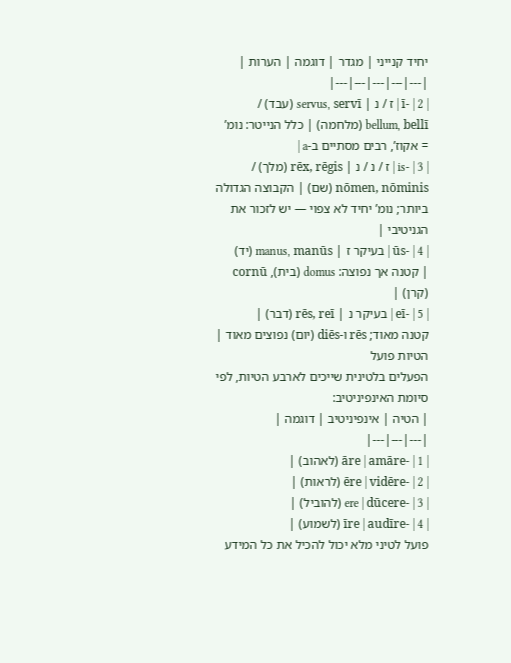יחיד קנייני | מגדר | דוגמה | הערות |
|---|---|---|---|---|
| 2 | -ī | ז / נ | servus, servī (עבד) / bellum, bellī (מלחמה) | כלל הנייטר: נומ’ = אקוז’, רבים מסתיים ב-a |
| 3 | -is | ז / נ / נ | rēx, rēgis (מלך) / nōmen, nōminis (שם) | הקבוצה הגדולה ביותר; נומ’ יחיד לא צפוי — יש לזכור את הגניטיבי |
| 4 | -ūs | בעיקר ז | manus, manūs (יד) | קטנה אך נפוצה: domus (בית), cornū (קרן) |
| 5 | -eī | בעיקר נ | rēs, reī (דבר) | קטנה מאוד; rēs ו-diēs (יום) נפוצים מאוד |
הטיות פועל
הפעלים בלטינית שייכים לארבע הטיות, לפי סיומת האינפיניטיב:
| הטיה | אינפיניטיב | דוגמה |
|---|---|---|
| 1 | -āre | amāre (לאהוב) |
| 2 | -ēre | vidēre (לראות) |
| 3 | -ere | dūcere (להוביל) |
| 4 | -īre | audīre (לשמוע) |
פועל לטיני מלא יכול להכיל את כל המידע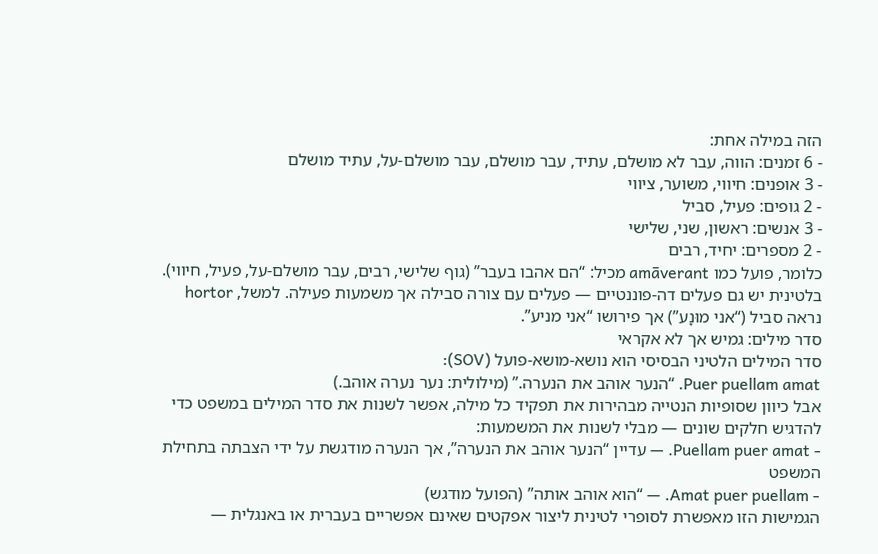הזה במילה אחת:
- 6 זמנים: הווה, עבר לא מושלם, עתיד, עבר מושלם, עבר מושלם-על, עתיד מושלם
- 3 אופנים: חיווי, משוער, ציווי
- 2 גופים: פעיל, סביל
- 3 אנשים: ראשון, שני, שלישי
- 2 מספרים: יחיד, רבים
כלומר, פועל כמו amāverant מכיל: “הם אהבו בעבר” (גוף שלישי, רבים, עבר מושלם-על, פעיל, חיווי).
בלטינית יש גם פעלים דה-פוננטיים — פעלים עם צורה סבילה אך משמעות פעילה. למשל, hortor נראה סביל (“אני מוּנָע”) אך פירושו “אני מניע”.
סדר מילים: גמיש אך לא אקראי
סדר המילים הלטיני הבסיסי הוא נושא-מושא-פועל (SOV):
Puer puellam amat. “הנער אוהב את הנערה.” (מילולית: נער נערה אוהב.)
אבל כיוון שסופיות הנטייה מבהירות את תפקיד כל מילה, אפשר לשנות את סדר המילים במשפט כדי להדגיש חלקים שונים — מבלי לשנות את המשמעות:
- Puellam puer amat. — עדיין “הנער אוהב את הנערה”, אך הנערה מודגשת על ידי הצבתה בתחילת המשפט
- Amat puer puellam. — “הוא אוהב אותה” (הפועל מודגש)
הגמישות הזו מאפשרת לסופרי לטינית ליצור אפקטים שאינם אפשריים בעברית או באנגלית —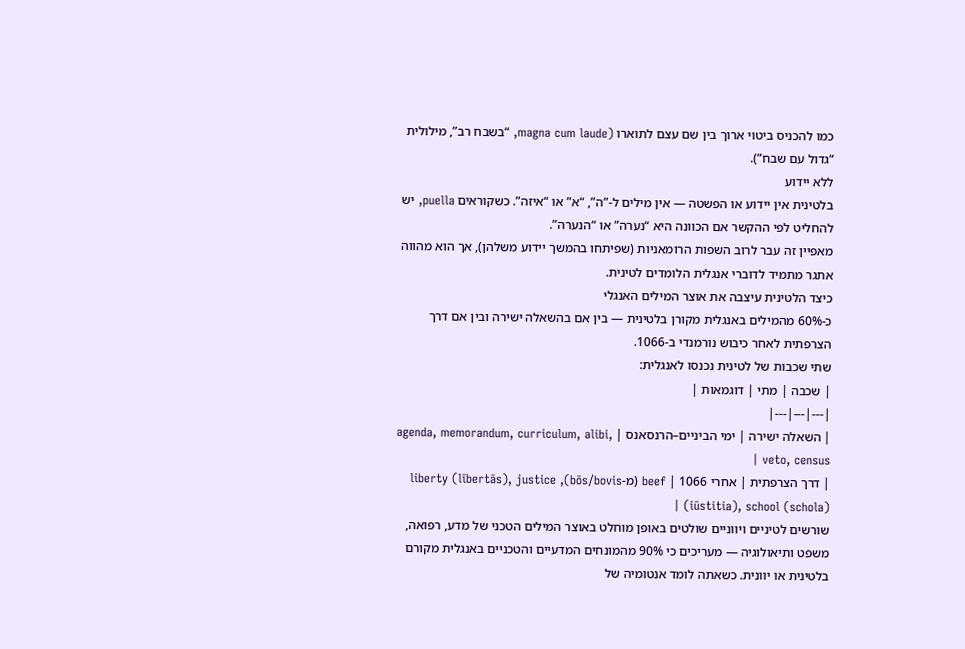כמו להכניס ביטוי ארוך בין שם עצם לתוארו (magna cum laude, “בשבח רב”, מילולית “גדול עם שבח”).
ללא יידוע
בלטינית אין יידוע או הפשטה — אין מילים ל-”ה”, “א” או “איזה”. כשקוראים puella, יש להחליט לפי ההקשר אם הכוונה היא “נערה” או “הנערה”.
מאפיין זה עבר לרוב השפות הרומאניות (שפיתחו בהמשך יידוע משלהן), אך הוא מהווה אתגר מתמיד לדוברי אנגלית הלומדים לטינית.
כיצד הלטינית עיצבה את אוצר המילים האנגלי
כ-60% מהמילים באנגלית מקורן בלטינית — בין אם בהשאלה ישירה ובין אם דרך הצרפתית לאחר כיבוש נורמנדי ב-1066.
שתי שכבות של לטינית נכנסו לאנגלית:
| שכבה | מתי | דוגמאות |
|---|---|---|
| השאלה ישירה | ימי הביניים–הרנסאנס | agenda, memorandum, curriculum, alibi, veto, census |
| דרך הצרפתית | אחרי 1066 | beef (מ-bōs/bovis), liberty (lībertās), justice (iūstitia), school (schola) |
שורשים לטיניים ויווניים שולטים באופן מוחלט באוצר המילים הטכני של מדע, רפואה, משפט ותיאולוגיה — מעריכים כי 90% מהמונחים המדעיים והטכניים באנגלית מקורם בלטינית או יוונית. כשאתה לומד אנטומיה של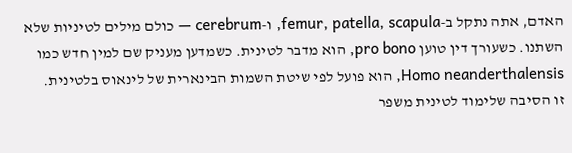האדם, אתה נתקל ב-femur, patella, scapula, ו-cerebrum — כולם מילים לטיניות שלא השתנו. כשעורך דין טוען pro bono, הוא מדבר לטינית. כשמדען מעניק שם למין חדש כמו Homo neanderthalensis, הוא פועל לפי שיטת השמות הבינארית של לינאוס בלטינית.
זו הסיבה שלימוד לטינית משפר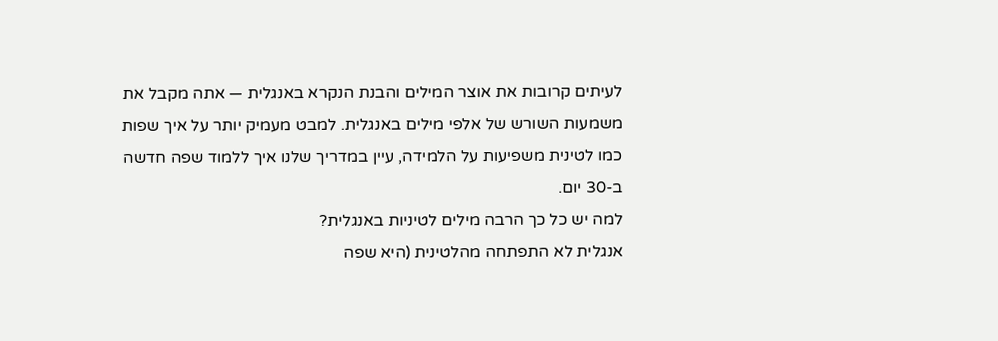לעיתים קרובות את אוצר המילים והבנת הנקרא באנגלית — אתה מקבל את משמעות השורש של אלפי מילים באנגלית. למבט מעמיק יותר על איך שפות כמו לטינית משפיעות על הלמידה, עיין במדריך שלנו איך ללמוד שפה חדשה ב-30 יום.
למה יש כל כך הרבה מילים לטיניות באנגלית?
אנגלית לא התפתחה מהלטינית (היא שפה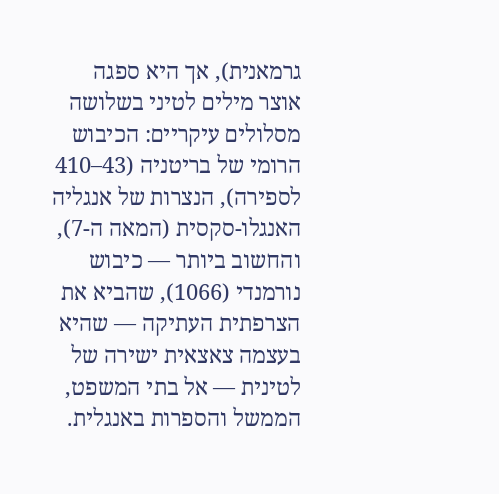גרמאנית), אך היא ספגה אוצר מילים לטיני בשלושה מסלולים עיקריים: הכיבוש הרומי של בריטניה (43–410 לספירה), הנצרות של אנגליה האנגלו-סקסית (המאה ה-7), והחשוב ביותר — כיבוש נורמנדי (1066), שהביא את הצרפתית העתיקה — שהיא בעצמה צאצאית ישירה של לטינית — אל בתי המשפט, הממשל והספרות באנגלית.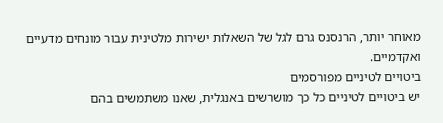מאוחר יותר, הרנסנס גרם לגל של השאלות ישירות מלטינית עבור מונחים מדעיים ואקדמיים.
ביטויים לטיניים מפורסמים
יש ביטויים לטיניים כל כך מושרשים באנגלית, שאנו משתמשים בהם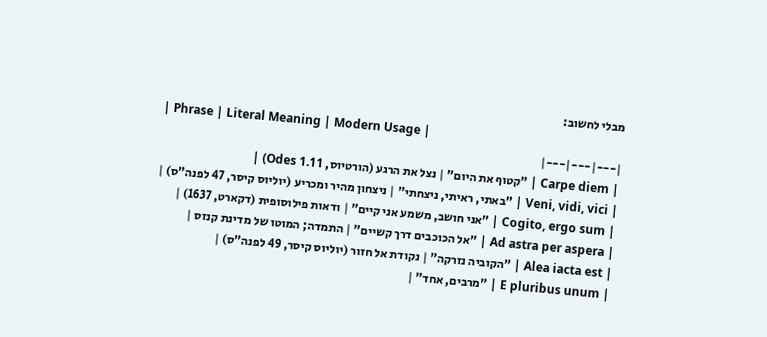מבלי לחשוב:
| Phrase | Literal Meaning | Modern Usage |
|---|---|---|
| Carpe diem | ”קטוף את היום” | נצל את הרגע (הורטיוס, Odes 1.11) |
| Veni, vidi, vici | ”באתי, ראיתי, ניצחתי” | ניצחון מהיר ומכריע (יוליוס קיסר, 47 לפנה”ס) |
| Cogito, ergo sum | ”אני חושב, משמע אני קיים” | ודאות פילוסופית (דקארט, 1637) |
| Ad astra per aspera | ”אל הכוכבים דרך קשיים” | התמדה; המוטו של מדינת קנזס |
| Alea iacta est | ”הקוביה נזרקה” | נקודת אל חזור (יוליוס קיסר, 49 לפנה”ס) |
| E pluribus unum | ”מרבים, אחד” |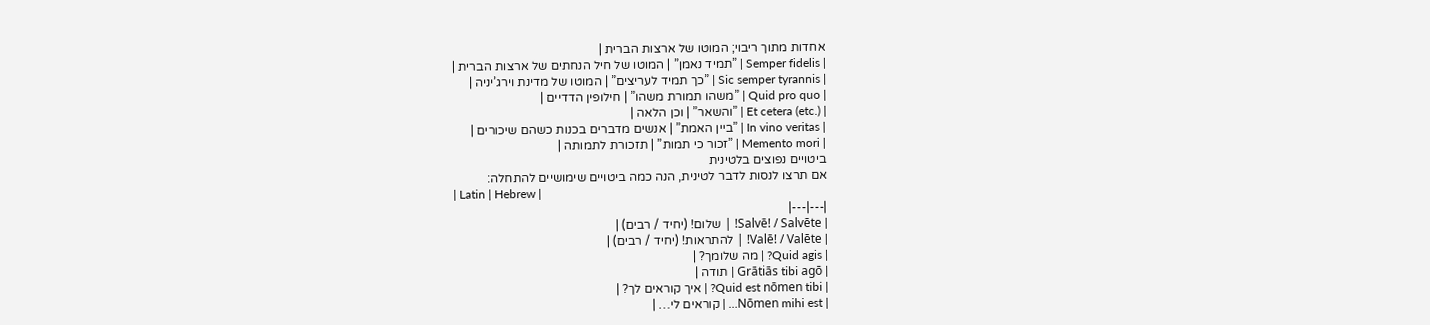אחדות מתוך ריבוי; המוטו של ארצות הברית |
| Semper fidelis | ”תמיד נאמן” | המוטו של חיל הנחתים של ארצות הברית |
| Sic semper tyrannis | ”כך תמיד לעריצים” | המוטו של מדינת וירג’יניה |
| Quid pro quo | ”משהו תמורת משהו” | חילופין הדדיים |
| Et cetera (etc.) | ”והשאר” | וכן הלאה |
| In vino veritas | ”ביין האמת” | אנשים מדברים בכנות כשהם שיכורים |
| Memento mori | ”זכור כי תמות” | תזכורת לתמותה |
ביטויים נפוצים בלטינית
אם תרצו לנסות לדבר לטינית, הנה כמה ביטויים שימושיים להתחלה:
| Latin | Hebrew |
|---|---|
| Salvē! / Salvēte! | שלום! (יחיד / רבים) |
| Valē! / Valēte! | להתראות! (יחיד / רבים) |
| Quid agis? | מה שלומך? |
| Grātiās tibi agō | תודה |
| Quid est nōmen tibi? | איך קוראים לך? |
| Nōmen mihi est… | קוראים לי… |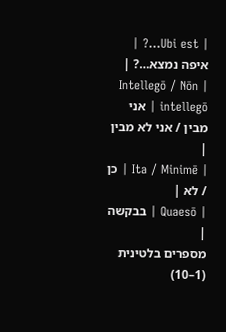| Ubi est…? | איפה נמצא…? |
| Intellegō / Nōn intellegō | אני מבין / אני לא מבין |
| Ita / Minimē | כן / לא |
| Quaesō | בבקשה |
מספרים בלטינית (1–10)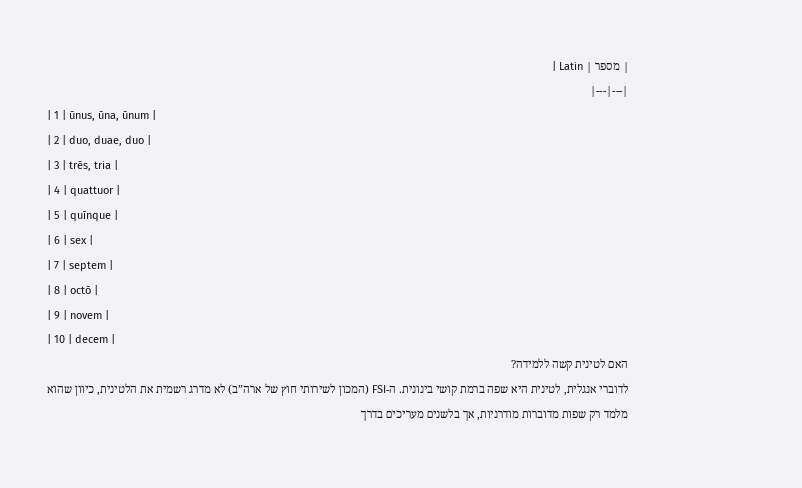| מספר | Latin |
|---|---|
| 1 | ūnus, ūna, ūnum |
| 2 | duo, duae, duo |
| 3 | trēs, tria |
| 4 | quattuor |
| 5 | quīnque |
| 6 | sex |
| 7 | septem |
| 8 | octō |
| 9 | novem |
| 10 | decem |
האם לטינית קשה ללמידה?
לדוברי אנגלית, לטינית היא שפה ברמת קושי בינונית. ה-FSI (המכון לשירותי חוץ של ארה”ב) לא מדרג רשמית את הלטינית, כיוון שהוא מלמד רק שפות מדוברות מודרניות, אך בלשנים מעריכים בדרך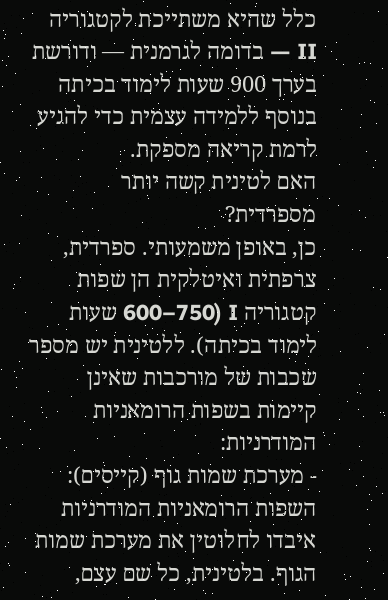כלל שהיא משתייכת לקטגוריה II — בדומה לגרמנית — ודורשת בערך 900 שעות לימוד בכיתה בנוסף ללמידה עצמית כדי להגיע לרמת קריאה מספקת.
האם לטינית קשה יותר מספרדית?
כן, באופן משמעותי. ספרדית, צרפתית ואיטלקית הן שפות קטגוריה I (600–750 שעות לימוד בכיתה). ללטינית יש מספר שכבות של מורכבות שאינן קיימות בשפות הרומאניות המודרניות:
- מערכת שמות גוף (קייסים): השפות הרומאניות המודרניות איבדו לחלוטין את מערכת שמות הגוף. בלטינית, כל שם עצם,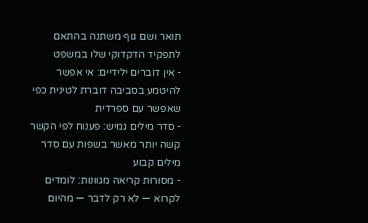תואר ושם גוף משתנה בהתאם לתפקיד הדקדוקי שלו במשפט
- אין דוברים ילידיים: אי אפשר להיטמע בסביבה דוברת לטינית כפי שאפשר עם ספרדית
- סדר מילים גמיש: פענוח לפי הקשר קשה יותר מאשר בשפות עם סדר מילים קבוע
- מסורות קריאה מגוונות: לומדים לקרוא — לא רק לדבר — מהיום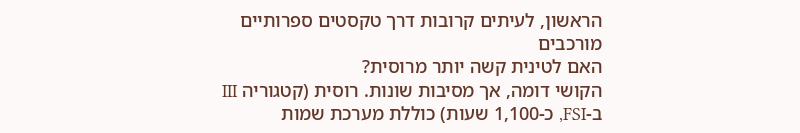הראשון, לעיתים קרובות דרך טקסטים ספרותיים מורכבים
האם לטינית קשה יותר מרוסית?
הקושי דומה, אך מסיבות שונות. רוסית (קטגוריה III ב-FSI, כ-1,100 שעות) כוללת מערכת שמות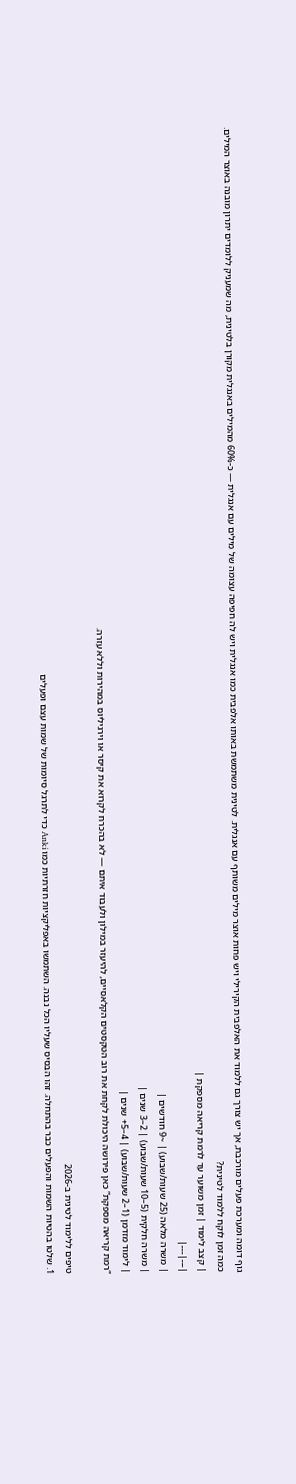גוף דומה ומערכת פעלים מורכבת, אך יש צורך גם ללמוד את האלפבית הקירילי ויש פחות אוצר מילים משותף עם אנגלית. לטינית משתמשת באותו אלפבית כמו אנגלית ויש לה חפיפה עצומה של מילים עם אנגלית — כ-60% מהמילים באנגלית מקורן בלטינית, מה שמעניק ללומדים יתרון מובנה באוצר המילים.
כמה זמן לוקח ללמוד לטינית?
| קצב לימוד | זמן משוער עד לרמת קריאה מספקת |
|---|---|
| משרה מלאה (25 שעות/שבוע) | ~9 חודשים |
| משרה חלקית (5–10 שעות/שבוע) | 2–3 שנים |
| לימוד מזדמן (1–2 שעות/שבוע) | 4–5+ שנים |
“רמת קריאה מספקת” כאן פירושה היכולת לקחת את רוב הטקסטים הקלאסיים, להיעזר במילון ולעבוד איתם — לא בהכרח לקרוא את קיסר או וירגיליוס במהירות וללא עזרה.

טיפים ללימוד לטינית ב-2026
1. שלטו בהטיות השמות והפעלים כבר בהתחלה. זהו הבסיס שעליו הכל נבנה. השתמשו באפליקציות חזרתיות כמו Anki כדי לתרגל סיומות של שמות עצם ופעלים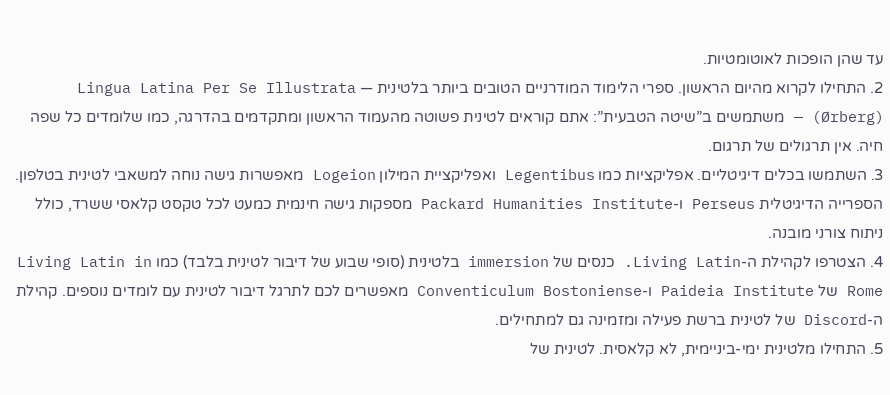עד שהן הופכות לאוטומטיות.
2. התחילו לקרוא מהיום הראשון. ספרי הלימוד המודרניים הטובים ביותר בלטינית — Lingua Latina Per Se Illustrata (Ørberg) — משתמשים ב”שיטה הטבעית”: אתם קוראים לטינית פשוטה מהעמוד הראשון ומתקדמים בהדרגה, כמו שלומדים כל שפה חיה. אין תרגולים של תרגום.
3. השתמשו בכלים דיגיטליים. אפליקציות כמו Legentibus ואפליקציית המילון Logeion מאפשרות גישה נוחה למשאבי לטינית בטלפון. הספרייה הדיגיטלית Perseus ו-Packard Humanities Institute מספקות גישה חינמית כמעט לכל טקסט קלאסי ששרד, כולל ניתוח צורני מובנה.
4. הצטרפו לקהילת ה-Living Latin. כנסים של immersion בלטינית (סופי שבוע של דיבור לטינית בלבד) כמו Living Latin in Rome של Paideia Institute ו-Conventiculum Bostoniense מאפשרים לכם לתרגל דיבור לטינית עם לומדים נוספים. קהילת ה-Discord של לטינית ברשת פעילה ומזמינה גם למתחילים.
5. התחילו מלטינית ימי-ביניימית, לא קלאסית. לטינית של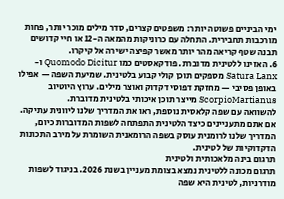ימי הביניים פשוטה יותר: משפטים קצרים, סדר מילים מוכר יותר, פחות מורכבות תחבירית. התחלה עם כרוניקות מהמאה ה-12 או חיי קדושים תבנה שטף קריאה מהר יותר מאשר קפיצה ישירה אל קיקרו.
6. האזינו ללטינית מדוברת. פודקאסטים כמו Quomodo Dicitur ו-Satura Lanx מספקים תוכן קולי קבוע בלטינית. שמיעת השפה — אפילו באופן פסיבי — מחזקת דפוסי דקדוק ואוצר מילים. ערוץ היוטיוב ScorpioMartianus מייצר תוכן איכותי בלטינית מדוברת.
להשוואה עם שפה קלאסית נוספת, ראו את המדריך שלנו ליוונית עתיקה. אם אתם מתעניינים כיצד הלטינית התפתחה לשפות המדוברות כיום, המדריך שלנו לרומנית עוסק בשפה הרומאנית השומרת על מירב התכונות הדקדוקיות של לטינית.
תרגום בינה מלאכותית ולטינית
תרגום מכונה ללטינית נמצא בצומת מעניין בשנת 2026. בניגוד לשפות מודרניות, לטינית היא שפה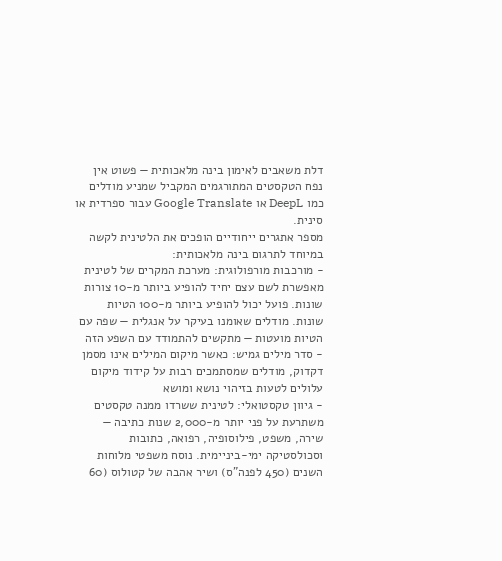דלת משאבים לאימון בינה מלאכותית — פשוט אין נפח הטקסטים המתורגמים המקביל שמניע מודלים כמו DeepL או Google Translate עבור ספרדית או סינית.
מספר אתגרים ייחודיים הופכים את הלטינית לקשה במיוחד לתרגום בינה מלאכותית:
- מורכבות מורפולוגית: מערכת המקרים של לטינית מאפשרת לשם עצם יחיד להופיע ביותר מ-10 צורות שונות. פועל יכול להופיע ביותר מ-100 הטיות שונות. מודלים שאומנו בעיקר על אנגלית — שפה עם הטיות מועטות — מתקשים להתמודד עם השפע הזה
- סדר מילים גמיש: כאשר מיקום המילים אינו מסמן דקדוק, מודלים שמסתמכים רבות על קידוד מיקום עלולים לטעות בזיהוי נושא ומושא
- גיוון טקסטואלי: לטינית ששרדו ממנה טקסטים משתרעת על פני יותר מ-2,000 שנות כתיבה — שירה, משפט, פילוסופיה, רפואה, כתובות וסכולסטיקה ימי-ביניימית. נוסח משפטי מלוחות השנים (450 לפנה”ס) ושיר אהבה של קטולוס (60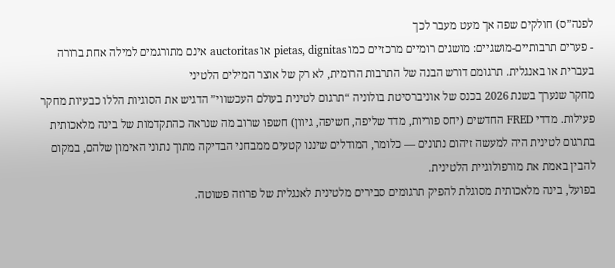לפנה”ס) חולקים שפה אך מעט מעבר לכך
- פערים תרבותיים-מושגיים: מושגים רומיים מרכזיים כמו pietas, dignitas או auctoritas אינם מתורגמים למילה אחת ברורה בעברית או באנגלית. תרגומם דורש הבנה של התרבות הרומית, לא רק של אוצר המילים הלטיני
מחקר שנערך בשנת 2026 בכנס של אוניברסיטת בולוניה “תרגום לטינית בעולם העכשווי” הדגיש את הסוגיות הללו כבעיות מחקר פעילות. מדדי FRED החדשים (יחס פוריות, מדד שליפה, חשיפה, גיוון) חשפו שרוב מה שנראה כהתקדמות של בינה מלאכותית בתרגום לטינית היה למעשה זיהום נתונים — כלומר, המודלים שיננו קטעים ממבחני הבדיקה מתוך נתוני האימון שלהם, במקום להבין באמת את מורפולוגיית הלטינית.
בפועל, בינה מלאכותית מסוגלת להפיק תרגומים סבירים מלטינית לאנגלית של פרוזה פשוטה.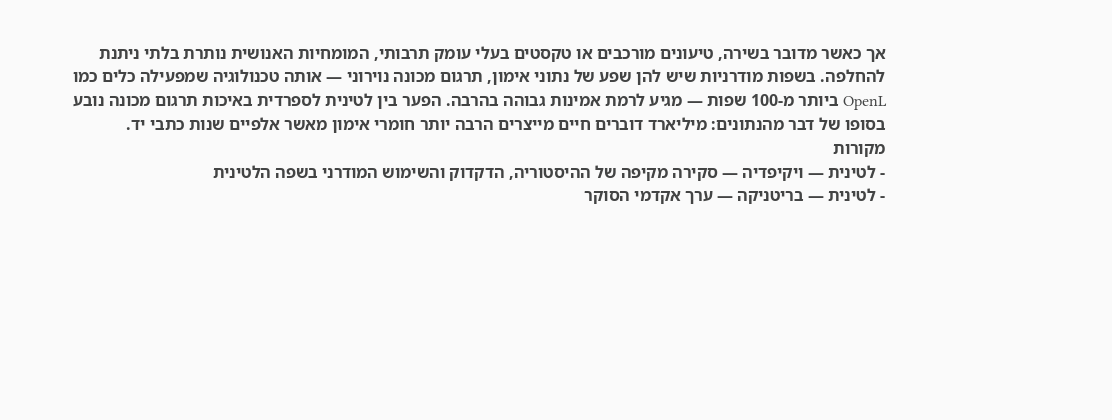אך כאשר מדובר בשירה, טיעונים מורכבים או טקסטים בעלי עומק תרבותי, המומחיות האנושית נותרת בלתי ניתנת להחלפה. בשפות מודרניות שיש להן שפע של נתוני אימון, תרגום מכונה נוירוני — אותה טכנולוגיה שמפעילה כלים כמו OpenL ביותר מ-100 שפות — מגיע לרמת אמינות גבוהה בהרבה. הפער בין לטינית לספרדית באיכות תרגום מכונה נובע בסופו של דבר מהנתונים: מיליארד דוברים חיים מייצרים הרבה יותר חומרי אימון מאשר אלפיים שנות כתבי יד.
מקורות
- לטינית — ויקיפדיה — סקירה מקיפה של ההיסטוריה, הדקדוק והשימוש המודרני בשפה הלטינית
- לטינית — בריטניקה — ערך אקדמי הסוקר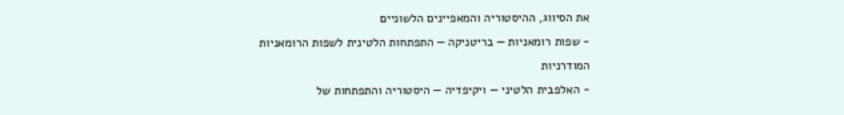את הסיווג, ההיסטוריה והמאפיינים הלשוניים
- שפות רומאניות — בריטניקה — התפתחות הלטינית לשפות הרומאניות המודרניות
- האלפבית הלטיני — ויקיפדיה — היסטוריה והתפתחות של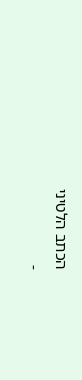הכתב הלטיני
-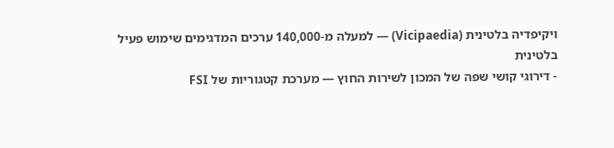ויקיפדיה בלטינית (Vicipaedia) — למעלה מ-140,000 ערכים המדגימים שימוש פעיל בלטינית
- דירוגי קושי שפה של המכון לשירות החוץ — מערכת קטגוריות של FSI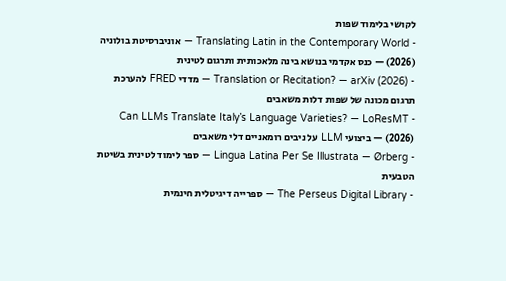לקושי בלימוד שפות
- Translating Latin in the Contemporary World — אוניברסיטת בולוניה (2026) — כנס אקדמי בנושא בינה מלאכותית ותרגום לטינית
- Translation or Recitation? — arXiv (2026) — מדדי FRED להערכת תרגום מכונה של שפות דלות משאבים
- Can LLMs Translate Italy’s Language Varieties? — LoResMT (2026) — ביצועי LLM על ניבים רומאניים דלי משאבים
- Lingua Latina Per Se Illustrata — Ørberg — ספר לימוד לטינית בשיטת הטבעית
- The Perseus Digital Library — ספרייה דיגיטלית חינמית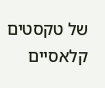של טקסטים קלאסיים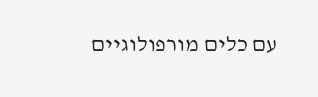עם כלים מורפולוגיים